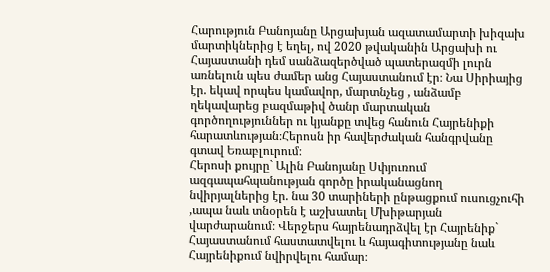Հարություն Բանոյանը Արցախյան ազատամարտի խիզախ մարտիկներից է եղել, ով 2020 թվականին Արցախի ու Հայաստանի դեմ սանձազերծված պատերազմի լուրն առնելուն պես ժամեր անց Հայաստանում էր։ Նա Սիրիայից էր. եկավ որպես կամավոր, մարտնչեց , անձամբ ղեկավարեց բազմաթիվ ծանր մարտական գործողություններ ու կյանքը տվեց հանուն Հայրենիքի հարատևության։Հերոսն իր հավերժական հանգրվանը գտավ Եռաբլուրում։
Հերոսի քույրը` Ալին Բանոյանը Սփյուռում ազգապահպանության գործը իրականացնող նվիրյալներից էր. նա 30 տարիների ընթացքում ուսուցչուհի ,ապա նաև տնօրեն է աշխատել Մխիթարյան վարժարանում։ Վերջերս հայրենադրձվել էր Հայրենիք` Հայաստանում հաստատվելու և հայագիտությանը նաև Հայրենիքում նվիրվելու համար։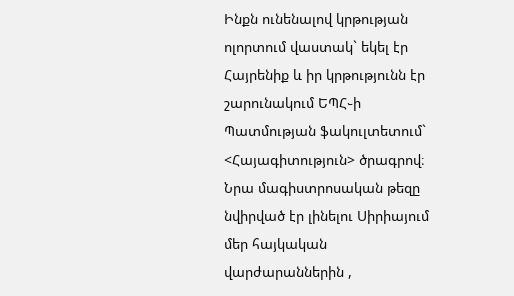Ինքն ունենալով կրթության ոլորտում վաստակ` եկել էր Հայրենիք և իր կրթությունն էր շարունակում ԵՊՀ֊ի Պատմության ֆակուլտետում` <Հայագիտություն> ծրագրով։ Նրա մագիստրոսական թեզը նվիրված էր լինելու Սիրիայում մեր հայկական վարժարաններին ,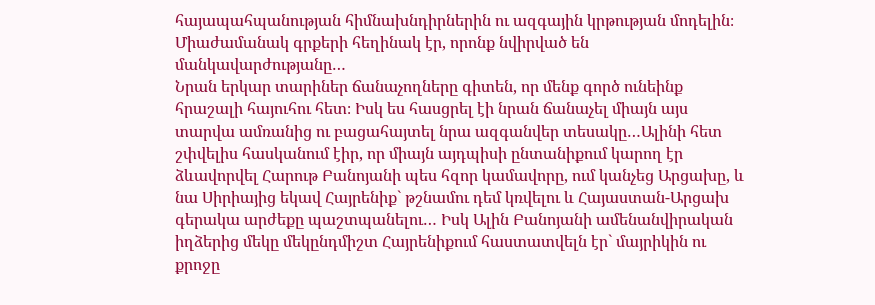հայապահպանության հիմնախնդիրներին ու ազգային կրթության մոդելին։ Միաժամանակ գրքերի հեղինակ էր, որոնք նվիրված են մանկավարժությանը…
Նրան երկար տարիներ ճանաչողները գիտեն, որ մենք գործ ունեինք հրաշալի հայուհու հետ։ Իսկ ես հասցրել էի նրան ճանաչել միայն այս տարվա ամռանից ու բացահայտել նրա ազգանվեր տեսակը…Ալինի հետ շփվելիս հասկանում էիր, որ միայն այդպիսի ընտանիքում կարող էր ձևավորվել Հարութ Բանոյանի պես հզոր կամավորը, ում կանչեց Արցախը, և նա Սիրիայից եկավ Հայրենիք` թշնամու դեմ կռվելու և Հայաստան-Արցախ գերակա արժեքը պաշտպանելու… Իսկ Ալին Բանոյանի ամենանվիրական իղձերից մեկը մեկընդմիշտ Հայրենիքում հաստատվելն էր` մայրիկին ու քրոջը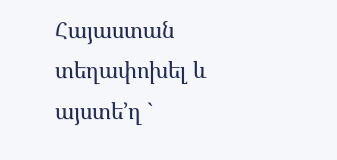Հայաստան տեղափոխել և այստե’ղ `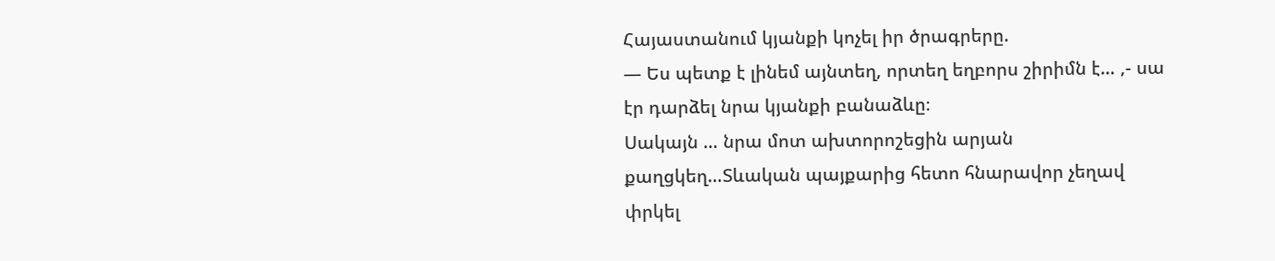Հայաստանում կյանքի կոչել իր ծրագրերը.
— Ես պետք է լինեմ այնտեղ, որտեղ եղբորս շիրիմն է… ,- սա էր դարձել նրա կյանքի բանաձևը։
Սակայն … նրա մոտ ախտորոշեցին արյան քաղցկեղ…Տևական պայքարից հետո հնարավոր չեղավ փրկել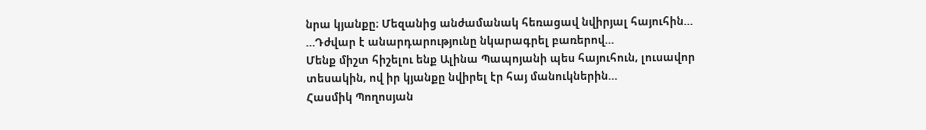նրա կյանքը։ Մեզանից անժամանակ հեռացավ նվիրյալ հայուհին…
…Դժվար է անարդարությունը նկարագրել բառերով…
Մենք միշտ հիշելու ենք Ալինա Պապոյանի պես հայուհուն, լուսավոր տեսակին, ով իր կյանքը նվիրել էր հայ մանուկներին…
Հասմիկ Պողոսյան